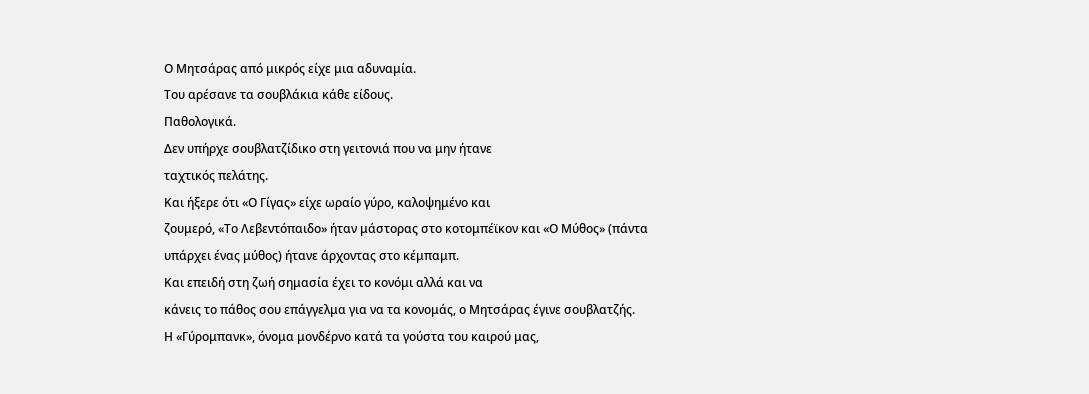Ο Μητσάρας από μικρός είχε μια αδυναμία.
Του αρέσανε τα σουβλάκια κάθε είδους.
Παθολογικά.
Δεν υπήρχε σουβλατζίδικο στη γειτονιά που να μην ήτανε
ταχτικός πελάτης.
Και ήξερε ότι «Ο Γίγας» είχε ωραίο γύρο, καλοψημένο και
ζουμερό, «Το Λεβεντόπαιδο» ήταν μάστορας στο κοτομπέϊκον και «Ο Μύθος» (πάντα
υπάρχει ένας μύθος) ήτανε άρχοντας στο κέμπαμπ.
Και επειδή στη ζωή σημασία έχει το κονόμι αλλά και να
κάνεις το πάθος σου επάγγελμα για να τα κονομάς, ο Μητσάρας έγινε σουβλατζής.
Η «Γύρομπανκ», όνομα μονδέρνο κατά τα γούστα του καιρού μας,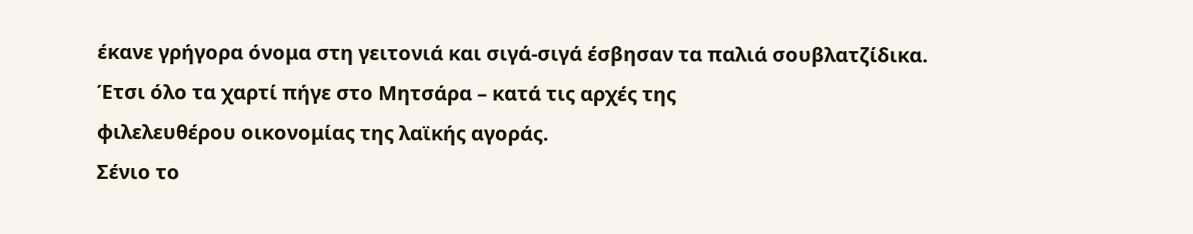έκανε γρήγορα όνομα στη γειτονιά και σιγά-σιγά έσβησαν τα παλιά σουβλατζίδικα.
Έτσι όλο τα χαρτί πήγε στο Μητσάρα – κατά τις αρχές της
φιλελευθέρου οικονομίας της λαϊκής αγοράς.
Σένιο το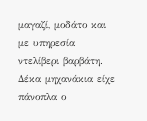μαγαζί, μοδάτο και με υπηρεσία ντελίβερι βαρβάτη.
Δέκα μηχανάκια είχε πάνοπλα ο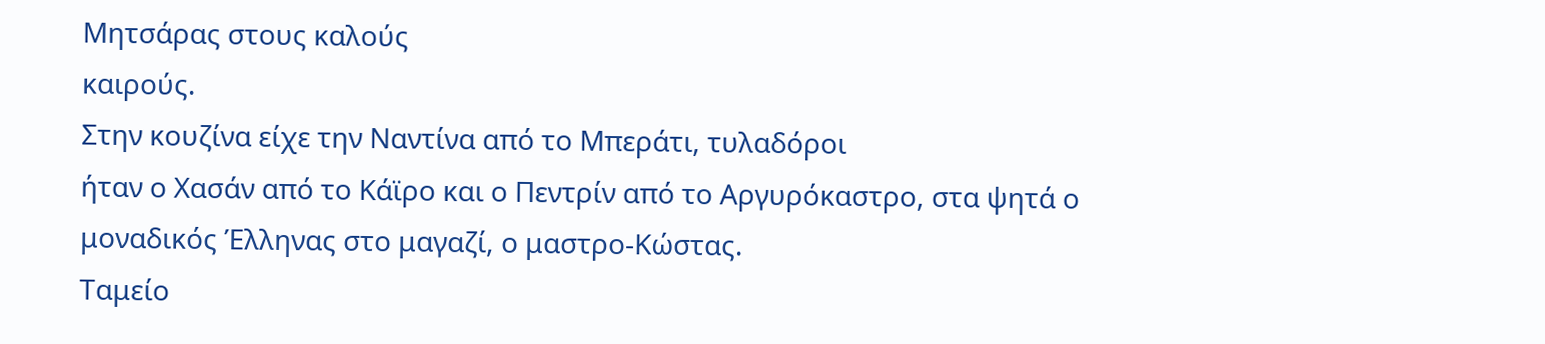Μητσάρας στους καλούς
καιρούς.
Στην κουζίνα είχε την Ναντίνα από το Μπεράτι, τυλαδόροι
ήταν ο Χασάν από το Κάϊρο και ο Πεντρίν από το Αργυρόκαστρο, στα ψητά ο
μοναδικός Έλληνας στο μαγαζί, ο μαστρο-Κώστας.
Ταμείο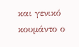και γενικό κουμάντο ο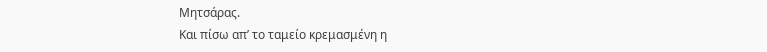Μητσάρας.
Και πίσω απ’ το ταμείο κρεμασμένη η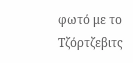φωτό με το
Τζόρτζεβιτς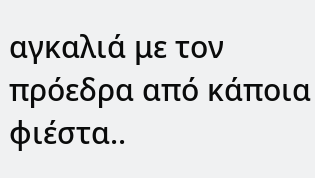αγκαλιά με τον πρόεδρα από κάποια φιέστα..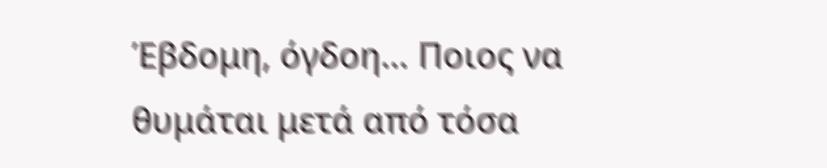Έβδομη, όγδοη… Ποιος να
θυμάται μετά από τόσα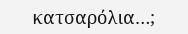κατσαρόλια…;